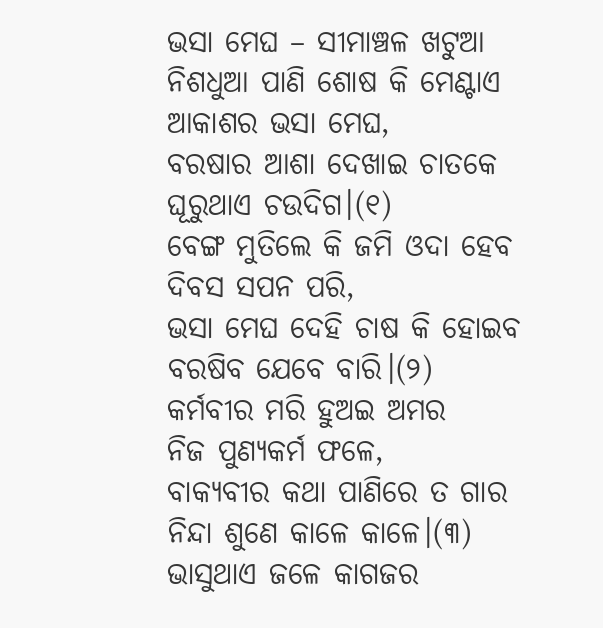ଭସା ମେଘ – ସୀମାଞ୍ଚଳ ଖଟୁଆ
ନିଶଧୁଆ ପାଣି ଶୋଷ କି ମେଣ୍ଟାଏ
ଆକାଶର ଭସା ମେଘ,
ବରଷାର ଆଶା ଦେଖାଇ ଚାତକେ
ଘୂରୁଥାଏ ଚଉଦିଗ।(୧)
ବେଙ୍ଗ ମୁତିଲେ କି ଜମି ଓଦା ହେବ
ଦିବସ ସପନ ପରି,
ଭସା ମେଘ ଦେହି ଚାଷ କି ହୋଇବ
ବରଷିବ ଯେବେ ବାରି।(୨)
କର୍ମବୀର ମରି ହୁଅଇ ଅମର
ନିଜ ପୁଣ୍ୟକର୍ମ ଫଳେ,
ବାକ୍ୟବୀର କଥା ପାଣିରେ ତ ଗାର
ନିନ୍ଦା ଶୁଣେ କାଳେ କାଳେ।(୩)
ଭାସୁଥାଏ ଜଳେ କାଗଜର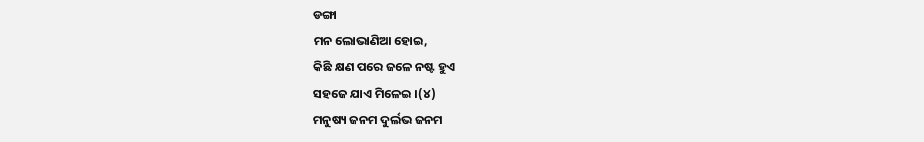ଡଙ୍ଗା
ମନ ଲୋଭାଣିଆ ହୋଇ,
କିଛି କ୍ଷଣ ପରେ ଜଳେ ନଷ୍ଟ ହୁଏ
ସହଜେ ଯାଏ ମିଳେଇ ।(୪)
ମନୁଷ୍ୟ ଜନମ ଦୁର୍ଲଭ ଜନମ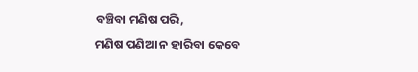ବଞ୍ଚିବା ମଣିଷ ପରି,
ମଣିଷ ପଣିଆ ନ ହାରିବା କେବେ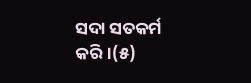ସଦା ସତକର୍ମ କରି।(୫)